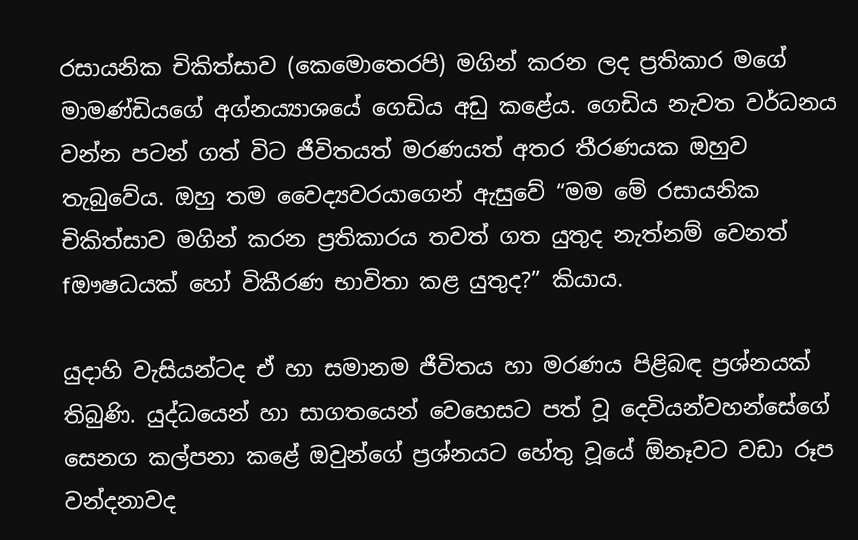රසායනික චිකිත්සාව (කෙමොතෙරපි) මගින් කරන ලද ප්‍රතිකාර මගේ මාමණ්ඩියගේ අග්නය්‍යාශයේ ගෙඩිය අඩු කළේය. ගෙඩිය නැවත වර්ධනය වන්න පටන් ගත් විට ජීවිතයත් මරණයත් අතර තීරණයක ඔහුව තැබුවේය. ඔහු තම වෛද්‍යවරයාගෙන් ඇසුවේ “මම මේ රසායනික චිකිත්සාව මගින් කරන ප්‍රතිකාරය තවත් ගත යුතුද නැත්නම් වෙනත් fඖෂධයක් හෝ විකීරණ භාවිතා කළ යුතුද?” කියාය.

යුදාහි වැසියන්ටද ඒ හා සමානම ජීවිතය හා මරණය පිළිබඳ ප්‍රශ්නයක් තිබුණි. යුද්ධයෙන් හා සාගතයෙන් වෙහෙසට පත් වූ දෙවියන්වහන්සේගේ සෙනග කල්පනා කළේ ඔවුන්ගේ ප්‍රශ්නයට හේතු වූයේ ඕනෑවට වඩා රූප වන්දනාවද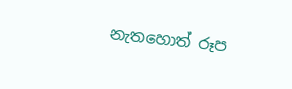නැතහොත් රූප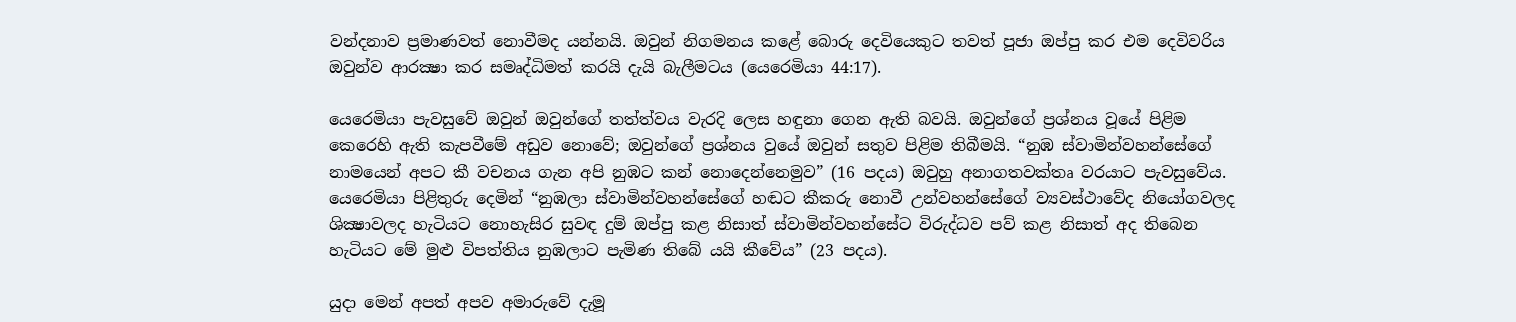වන්දනාව ප්‍රමාණවත් නොවීමද යන්නයි. ඔවුන් නිගමනය කළේ බොරු දෙවියෙකුට තවත් පූජා ඔප්පු කර එම දෙවිවරිය ඔවුන්ව ආරක්‍ෂා කර සමෘද්ධිමත් කරයි දැයි බැලීමටය (යෙරෙමියා 44:17).

යෙරෙමියා පැවසුවේ ඔවුන් ඔවුන්ගේ තත්ත්වය වැරදි ලෙස හඳුනා ගෙන ඇති බවයි. ඔවුන්ගේ ප්‍රශ්නය වූයේ පිළිම කෙරෙහි ඇති කැපවීමේ අඩුව නොවේ; ඔවුන්ගේ ප්‍රශ්නය වුයේ ඔවුන් සතුව පිළිම තිබීමයි. “නුඹ ස්වාමින්වහන්සේගේ නාමයෙන් අපට කී වචනය ගැන අපි නුඹට කන් නොදෙන්නෙමුව” (16 පදය) ඔවුහු අනාගතවක්තෘ වරයාට පැවසුවේය. යෙරෙමියා පිළිතුරු දෙමින් “නුඹලා ස්වාමින්වහන්සේගේ හඬට කීකරු නොවී උන්වහන්සේගේ ව්‍යවස්ථාවේද නියෝගවලද ශික්‍ෂාවලද හැටියට නොහැසිර සුවඳ දුම් ඔප්පු කළ නිසාත් ස්වාමින්වහන්සේට විරුද්ධව පව් කළ නිසාත් අද තිබෙන හැටියට මේ මුළු විපත්තිය නුඹලාට පැමිණ තිබේ යයි කීවේය” (23 පදය).

යුදා මෙන් අපත් අපව අමාරුවේ දැමූ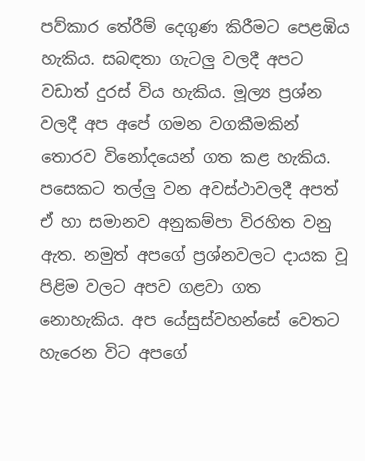පව්කාර තේරීම් දෙගුණ කිරීමට පෙළඹිය හැකිය. සබඳතා ගැටලු වලදී අපට වඩාත් දුරස් විය හැකිය. මූල්‍ය ප්‍රශ්න වලදී අප අපේ ගමන වගකීමකින් තොරව විනෝදයෙන් ගත කළ හැකිය. පසෙකට තල්ලු වන අවස්ථාවලදී අපත් ඒ හා සමානව අනුකම්පා විරහිත වනු ඇත. නමුත් අපගේ ප්‍රශ්නවලට දායක වූ පිළිම වලට අපව ගළවා ගත නොහැකිය. අප යේසුස්වහන්සේ වෙතට හැරෙන විට අපගේ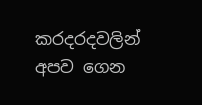කරදරදවලින් අපව ගෙන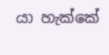යා හැක්කේ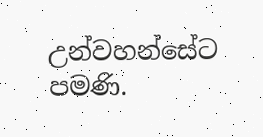උන්වහන්සේට පමණි.